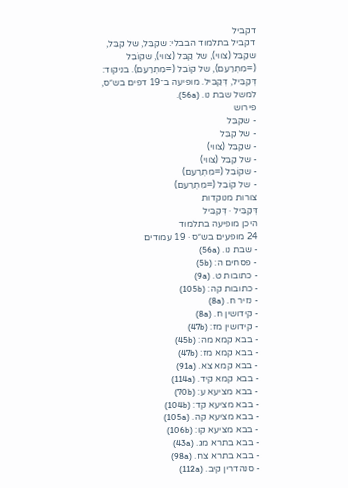דקביל
דקביל בתלמוד הבבלי: שקִבֵּל, של קִבֵּל, שקַבֵּל (צווי), של קַבֵּל (צווי), שקוֹבֵל (=מִתְרַעֵם), של קוֹבֵל (=מִתְרַעֵם). בניקוד: דְּקַבֵּיל, דְּקַבִּיל. מופיעה ב־19 דפים בש״ס, למשל שבת נו. (56a).
פירוש
- שקִבֵּל
- של קִבֵּל
- שקַבֵּל (צווי)
- של קַבֵּל (צווי)
- שקוֹבֵל (=מִתְרַעֵם)
- של קוֹבֵל (=מִתְרַעֵם)
צורות מנוקדות
דְּקַבֵּיל · דְּקַבִּיל
היכן מופיעה בתלמוד
24 מופעים בש״ס · 19 עמודים
- שבת נו. (56a)
- פסחים ה: (5b)
- כתובות ט. (9a)
- כתובות קה: (105b)
- נזיר ח. (8a)
- קידושין ח. (8a)
- קידושין מז: (47b)
- בבא קמא מה: (45b)
- בבא קמא מז: (47b)
- בבא קמא צא. (91a)
- בבא קמא קיד. (114a)
- בבא מציעא ע: (70b)
- בבא מציעא קד: (104b)
- בבא מציעא קה. (105a)
- בבא מציעא קו: (106b)
- בבא בתרא מג. (43a)
- בבא בתרא צח. (98a)
- סנהדרין קיב. (112a)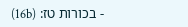- בכורות טז: (16b)